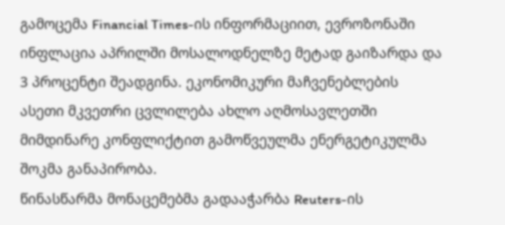გამოცემა Financial Times-ის ინფორმაციით, ევროზონაში ინფლაცია აპრილში მოსალოდნელზე მეტად გაიზარდა და 3 პროცენტი შეადგინა. ეკონომიკური მაჩვენებლების ასეთი მკვეთრი ცვლილება ახლო აღმოსავლეთში მიმდინარე კონფლიქტით გამოწვეულმა ენერგეტიკულმა შოკმა განაპირობა.
წინასწარმა მონაცემებმა გადააჭარბა Reuters-ის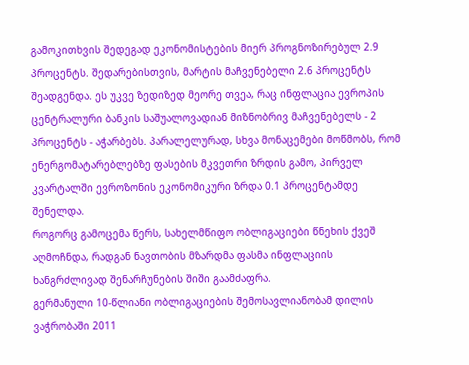გამოკითხვის შედეგად ეკონომისტების მიერ პროგნოზირებულ 2.9 პროცენტს. შედარებისთვის, მარტის მაჩვენებელი 2.6 პროცენტს შეადგენდა. ეს უკვე ზედიზედ მეორე თვეა, რაც ინფლაცია ევროპის ცენტრალური ბანკის საშუალოვადიან მიზნობრივ მაჩვენებელს - 2 პროცენტს - აჭარბებს. პარალელურად, სხვა მონაცემები მოწმობს, რომ ენერგომატარებლებზე ფასების მკვეთრი ზრდის გამო, პირველ კვარტალში ევროზონის ეკონომიკური ზრდა 0.1 პროცენტამდე შენელდა.
როგორც გამოცემა წერს, სახელმწიფო ობლიგაციები წნეხის ქვეშ აღმოჩნდა, რადგან ნავთობის მზარდმა ფასმა ინფლაციის ხანგრძლივად შენარჩუნების შიში გაამძაფრა.
გერმანული 10-წლიანი ობლიგაციების შემოსავლიანობამ დილის ვაჭრობაში 2011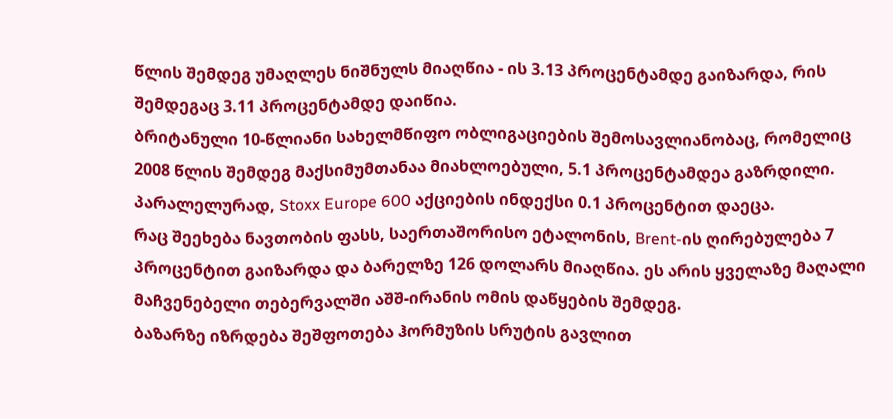წლის შემდეგ უმაღლეს ნიშნულს მიაღწია - ის 3.13 პროცენტამდე გაიზარდა, რის შემდეგაც 3.11 პროცენტამდე დაიწია.
ბრიტანული 10-წლიანი სახელმწიფო ობლიგაციების შემოსავლიანობაც, რომელიც 2008 წლის შემდეგ მაქსიმუმთანაა მიახლოებული, 5.1 პროცენტამდეა გაზრდილი. პარალელურად, Stoxx Europe 600 აქციების ინდექსი 0.1 პროცენტით დაეცა.
რაც შეეხება ნავთობის ფასს, საერთაშორისო ეტალონის, Brent-ის ღირებულება 7 პროცენტით გაიზარდა და ბარელზე 126 დოლარს მიაღწია. ეს არის ყველაზე მაღალი მაჩვენებელი თებერვალში აშშ-ირანის ომის დაწყების შემდეგ.
ბაზარზე იზრდება შეშფოთება ჰორმუზის სრუტის გავლით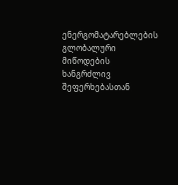ენერგომატარებლების გლობალური მიწოდების ხანგრძლივ შეფერხებასთან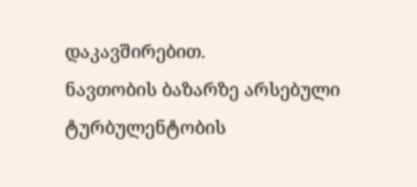დაკავშირებით.
ნავთობის ბაზარზე არსებული ტურბულენტობის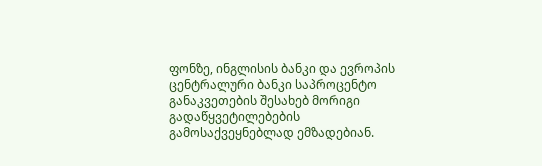ფონზე, ინგლისის ბანკი და ევროპის ცენტრალური ბანკი საპროცენტო განაკვეთების შესახებ მორიგი გადაწყვეტილებების გამოსაქვეყნებლად ემზადებიან.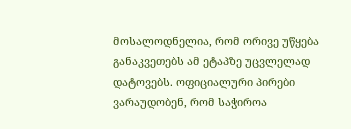მოსალოდნელია, რომ ორივე უწყება განაკვეთებს ამ ეტაპზე უცვლელად დატოვებს. ოფიციალური პირები ვარაუდობენ, რომ საჭიროა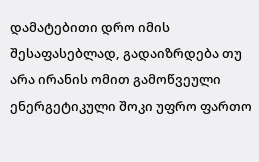დამატებითი დრო იმის შესაფასებლად, გადაიზრდება თუ არა ირანის ომით გამოწვეული ენერგეტიკული შოკი უფრო ფართო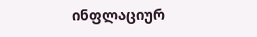ინფლაციურ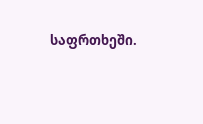საფრთხეში.